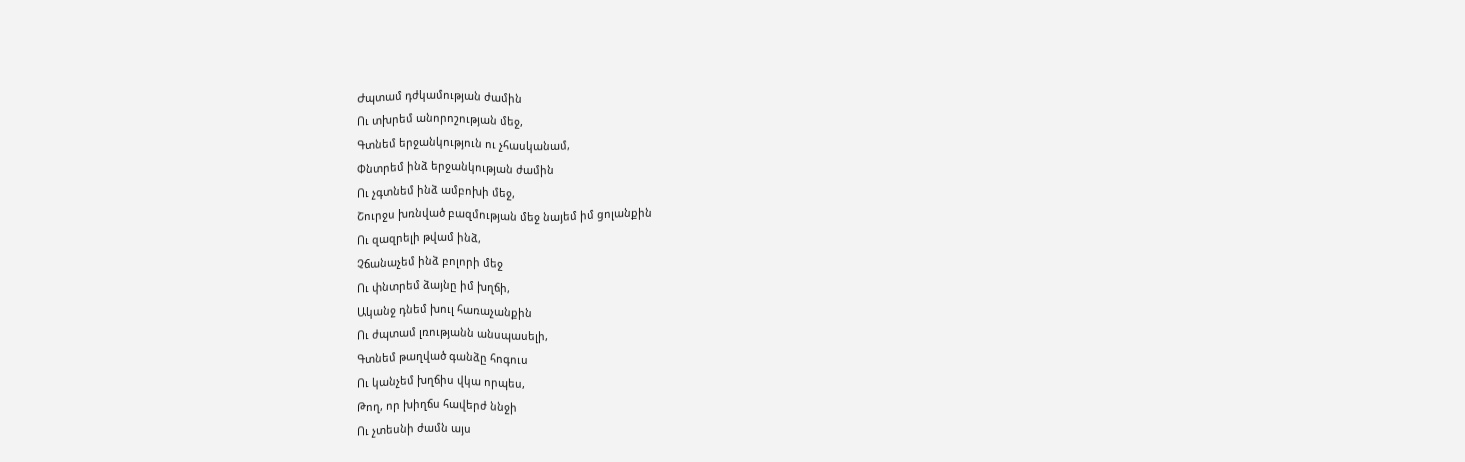Ժպտամ դժկամության ժամին
Ու տխրեմ անորոշության մեջ,
Գտնեմ երջանկություն ու չհասկանամ,
Փնտրեմ ինձ երջանկության ժամին
Ու չգտնեմ ինձ ամբոխի մեջ,
Շուրջս խռնված բազմության մեջ նայեմ իմ ցոլանքին
Ու զազրելի թվամ ինձ,
Չճանաչեմ ինձ բոլորի մեջ
Ու փնտրեմ ձայնը իմ խղճի,
Ականջ դնեմ խուլ հառաչանքին
Ու ժպտամ լռությանն անսպասելի,
Գտնեմ թաղված գանձը հոգուս
Ու կանչեմ խղճիս վկա որպես,
Թող, որ խիղճս հավերժ ննջի
Ու չտեսնի ժամն այս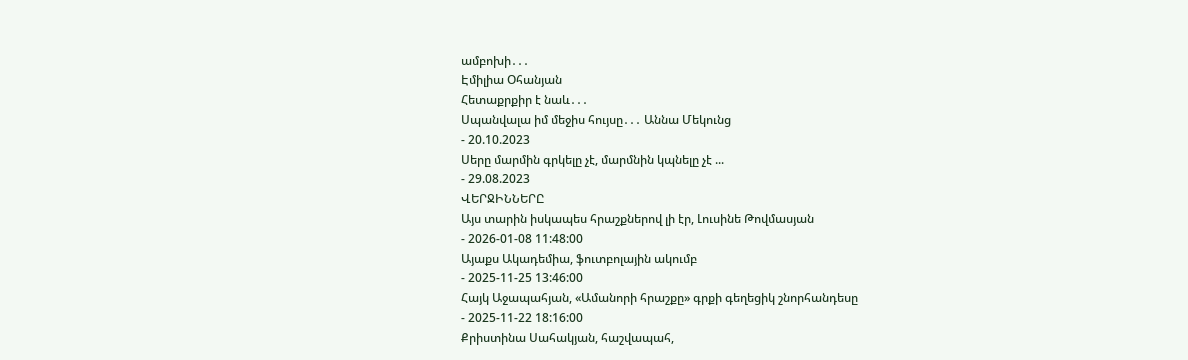ամբոխի․․․
Էմիլիա Օհանյան
Հետաքրքիր է նաև․․․
Սպանվալա իմ մեջիս հույսը․․․ Աննա Մեկունց
- 20.10.2023
Սերը մարմին գրկելը չէ, մարմնին կպնելը չէ ...
- 29.08.2023
ՎԵՐՋԻՆՆԵՐԸ
Այս տարին իսկապես հրաշքներով լի էր, Լուսինե Թովմասյան
- 2026-01-08 11:48:00
Այաքս Ակադեմիա, ֆուտբոլային ակումբ
- 2025-11-25 13:46:00
Հայկ Աջապահյան, «Ամանորի հրաշքը» գրքի գեղեցիկ շնորհանդեսը
- 2025-11-22 18:16:00
Քրիստինա Սահակյան, հաշվապահ,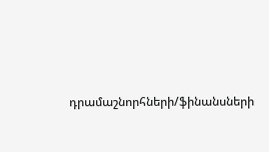դրամաշնորհների/ֆինանսների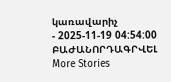կառավարիչ
- 2025-11-19 04:54:00
ԲԱԺԱՆՈՐԴԱԳՐՎԵԼ
More Stories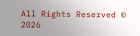All Rights Reserved © 2026